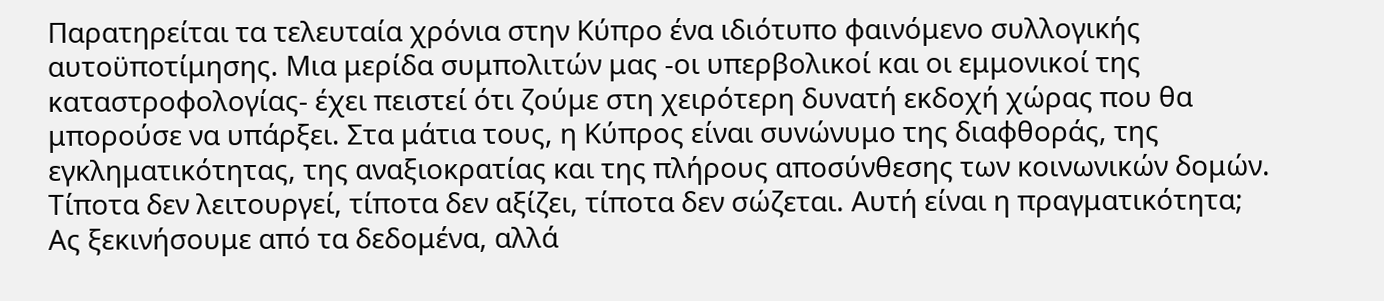Παρατηρείται τα τελευταία χρόνια στην Κύπρο ένα ιδιότυπο φαινόμενο συλλογικής αυτοϋποτίμησης. Μια μερίδα συμπολιτών μας -οι υπερβολικοί και οι εμμονικοί της καταστροφολογίας- έχει πειστεί ότι ζούμε στη χειρότερη δυνατή εκδοχή χώρας που θα μπορούσε να υπάρξει. Στα μάτια τους, η Κύπρος είναι συνώνυμο της διαφθοράς, της εγκληματικότητας, της αναξιοκρατίας και της πλήρους αποσύνθεσης των κοινωνικών δομών. Τίποτα δεν λειτουργεί, τίποτα δεν αξίζει, τίποτα δεν σώζεται. Αυτή είναι η πραγματικότητα;
Ας ξεκινήσουμε από τα δεδομένα, αλλά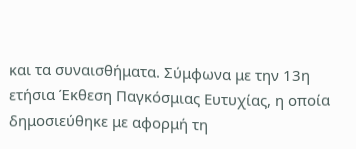και τα συναισθήματα. Σύμφωνα με την 13η ετήσια Έκθεση Παγκόσμιας Ευτυχίας, η οποία δημοσιεύθηκε με αφορμή τη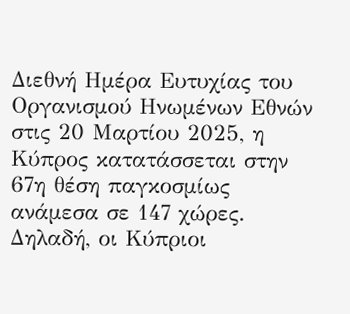Διεθνή Ημέρα Ευτυχίας του Οργανισμού Ηνωμένων Εθνών στις 20 Μαρτίου 2025, η Κύπρος κατατάσσεται στην 67η θέση παγκοσμίως ανάμεσα σε 147 χώρες. Δηλαδή, οι Κύπριοι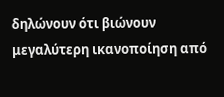δηλώνουν ότι βιώνουν μεγαλύτερη ικανοποίηση από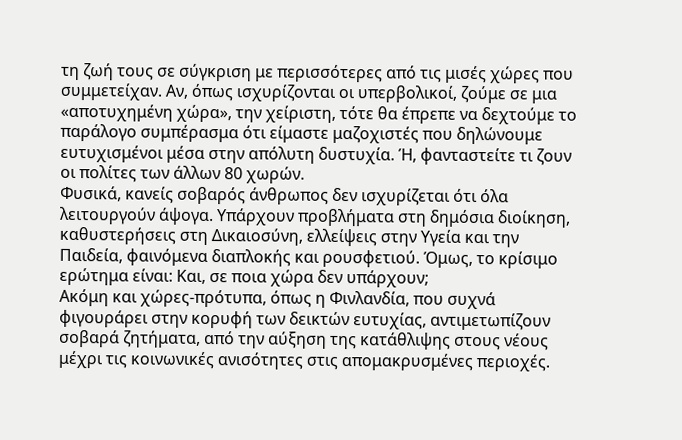τη ζωή τους σε σύγκριση με περισσότερες από τις μισές χώρες που συμμετείχαν. Αν, όπως ισχυρίζονται οι υπερβολικοί, ζούμε σε μια «αποτυχημένη χώρα», την χείριστη, τότε θα έπρεπε να δεχτούμε το παράλογο συμπέρασμα ότι είμαστε μαζοχιστές που δηλώνουμε ευτυχισμένοι μέσα στην απόλυτη δυστυχία. Ή, φανταστείτε τι ζουν οι πολίτες των άλλων 80 χωρών.
Φυσικά, κανείς σοβαρός άνθρωπος δεν ισχυρίζεται ότι όλα λειτουργούν άψογα. Υπάρχουν προβλήματα στη δημόσια διοίκηση, καθυστερήσεις στη Δικαιοσύνη, ελλείψεις στην Υγεία και την Παιδεία, φαινόμενα διαπλοκής και ρουσφετιού. Όμως, το κρίσιμο ερώτημα είναι: Και, σε ποια χώρα δεν υπάρχουν;
Ακόμη και χώρες-πρότυπα, όπως η Φινλανδία, που συχνά φιγουράρει στην κορυφή των δεικτών ευτυχίας, αντιμετωπίζουν σοβαρά ζητήματα, από την αύξηση της κατάθλιψης στους νέους μέχρι τις κοινωνικές ανισότητες στις απομακρυσμένες περιοχές.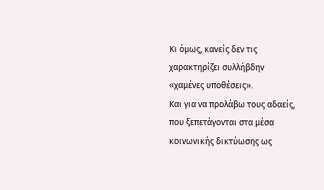Κι όμως, κανείς δεν τις χαρακτηρίζει συλλήβδην «χαμένες υποθέσεις».
Και για να προλάβω τους αδαείς, που ξεπετάγονται στα μέσα κοινωνικής δικτύωσης ως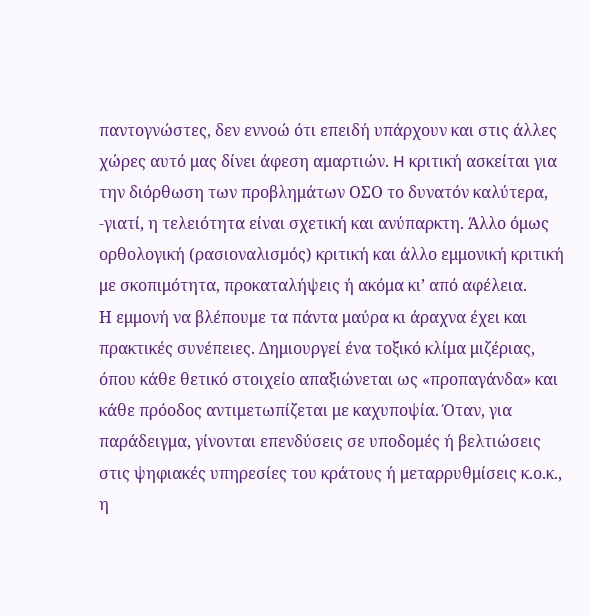παντογνώστες, δεν εννοώ ότι επειδή υπάρχουν και στις άλλες χώρες αυτό μας δίνει άφεση αμαρτιών. H κριτική ασκείται για την διόρθωση των προβλημάτων ΟΣΟ το δυνατόν καλύτερα, -γιατί, η τελειότητα είναι σχετική και ανύπαρκτη. Άλλο όμως ορθολογική (ρασιοναλισμός) κριτική και άλλο εμμονική κριτική με σκοπιμότητα, προκαταλήψεις ή ακόμα κι’ από αφέλεια.
Η εμμονή να βλέπουμε τα πάντα μαύρα κι άραχνα έχει και πρακτικές συνέπειες. Δημιουργεί ένα τοξικό κλίμα μιζέριας, όπου κάθε θετικό στοιχείο απαξιώνεται ως «προπαγάνδα» και κάθε πρόοδος αντιμετωπίζεται με καχυποψία. Όταν, για παράδειγμα, γίνονται επενδύσεις σε υποδομές ή βελτιώσεις στις ψηφιακές υπηρεσίες του κράτους ή μεταρρυθμίσεις κ.ο.κ., η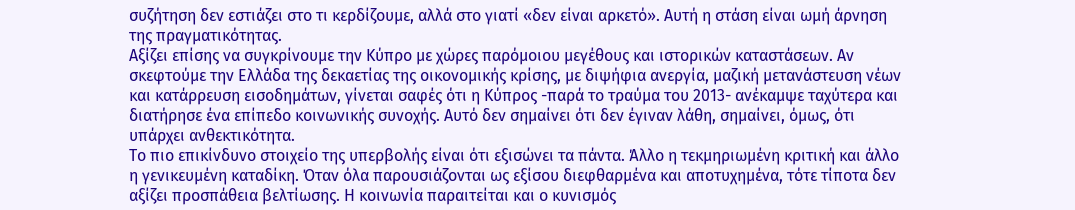συζήτηση δεν εστιάζει στο τι κερδίζουμε, αλλά στο γιατί «δεν είναι αρκετό». Αυτή η στάση είναι ωμή άρνηση της πραγματικότητας.
Αξίζει επίσης να συγκρίνουμε την Κύπρο με χώρες παρόμοιου μεγέθους και ιστορικών καταστάσεων. Αν σκεφτούμε την Ελλάδα της δεκαετίας της οικονομικής κρίσης, με διψήφια ανεργία, μαζική μετανάστευση νέων και κατάρρευση εισοδημάτων, γίνεται σαφές ότι η Κύπρος -παρά το τραύμα του 2013- ανέκαμψε ταχύτερα και διατήρησε ένα επίπεδο κοινωνικής συνοχής. Αυτό δεν σημαίνει ότι δεν έγιναν λάθη, σημαίνει, όμως, ότι υπάρχει ανθεκτικότητα.
Το πιο επικίνδυνο στοιχείο της υπερβολής είναι ότι εξισώνει τα πάντα. Άλλο η τεκμηριωμένη κριτική και άλλο η γενικευμένη καταδίκη. Όταν όλα παρουσιάζονται ως εξίσου διεφθαρμένα και αποτυχημένα, τότε τίποτα δεν αξίζει προσπάθεια βελτίωσης. Η κοινωνία παραιτείται και ο κυνισμός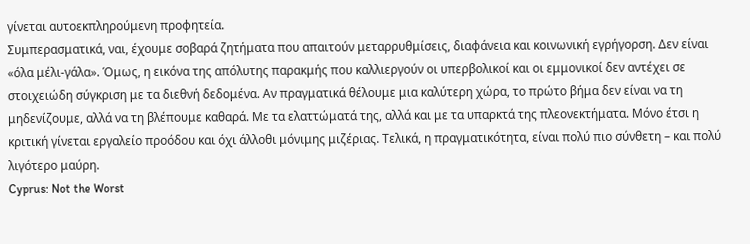γίνεται αυτοεκπληρούμενη προφητεία.
Συμπερασματικά, ναι, έχουμε σοβαρά ζητήματα που απαιτούν μεταρρυθμίσεις, διαφάνεια και κοινωνική εγρήγορση. Δεν είναι «όλα μέλι-γάλα». Όμως, η εικόνα της απόλυτης παρακμής που καλλιεργούν οι υπερβολικοί και οι εμμονικοί δεν αντέχει σε στοιχειώδη σύγκριση με τα διεθνή δεδομένα. Αν πραγματικά θέλουμε μια καλύτερη χώρα, το πρώτο βήμα δεν είναι να τη μηδενίζουμε, αλλά να τη βλέπουμε καθαρά. Με τα ελαττώματά της, αλλά και με τα υπαρκτά της πλεονεκτήματα. Μόνο έτσι η κριτική γίνεται εργαλείο προόδου και όχι άλλοθι μόνιμης μιζέριας. Τελικά, η πραγματικότητα, είναι πολύ πιο σύνθετη – και πολύ λιγότερο μαύρη.
Cyprus: Not the Worst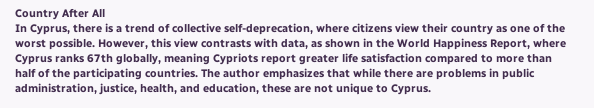Country After All
In Cyprus, there is a trend of collective self-deprecation, where citizens view their country as one of the worst possible. However, this view contrasts with data, as shown in the World Happiness Report, where Cyprus ranks 67th globally, meaning Cypriots report greater life satisfaction compared to more than half of the participating countries. The author emphasizes that while there are problems in public administration, justice, health, and education, these are not unique to Cyprus.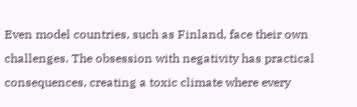Even model countries, such as Finland, face their own challenges. The obsession with negativity has practical consequences, creating a toxic climate where every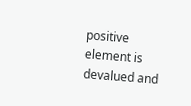positive element is devalued and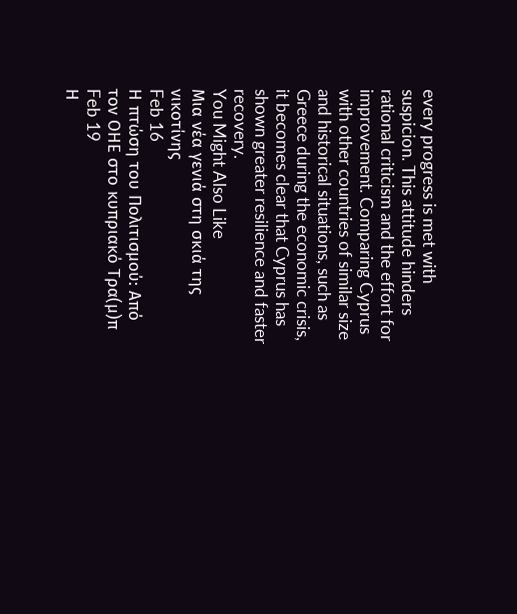every progress is met with suspicion. This attitude hinders rational criticism and the effort for improvement. Comparing Cyprus with other countries of similar size and historical situations, such as Greece during the economic crisis, it becomes clear that Cyprus has shown greater resilience and faster recovery.
You Might Also Like
Μια νέα γενιά στη σκιά της νικοτίνης
Feb 16
Η πτώση του Πολιτισμού: Από τον ΟΗΕ στο κυπριακό Τρα(μ)π
Feb 19
Η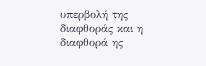υπερβολή της διαφθοράς και η διαφθορά ης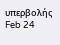υπερβολής
Feb 24